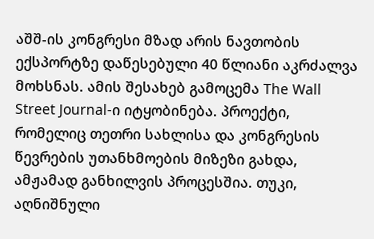აშშ-ის კონგრესი მზად არის ნავთობის ექსპორტზე დაწესებული 40 წლიანი აკრძალვა მოხსნას. ამის შესახებ გამოცემა The Wall Street Journal-ი იტყობინება. პროექტი, რომელიც თეთრი სახლისა და კონგრესის წევრების უთანხმოების მიზეზი გახდა, ამჟამად განხილვის პროცესშია. თუკი, აღნიშნული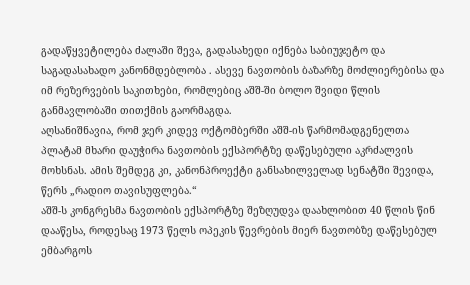გადაწყვეტილება ძალაში შევა, გადასახედი იქნება საბიუჯეტო და საგადასახადო კანონმდებლობა . ასევე ნავთობის ბაზარზე მოძლიერებისა და იმ რეზერვების საკითხები, რომლებიც აშშ-ში ბოლო შვიდი წლის განმავლობაში თითქმის გაორმაგდა.
აღსანიშნავია, რომ ჯერ კიდევ ოქტომბერში აშშ-ის წარმომადგენელთა პლატამ მხარი დაუჭირა ნავთობის ექსპორტზე დაწესებული აკრძალვის მოხსნას. ამის შემდეგ კი, კანონპროექტი განსახილველად სენატში შევიდა, წერს „რადიო თავისუფლება.“
აშშ-ს კონგრესმა ნავთობის ექსპორტზე შეზღუდვა დაახლობით 40 წლის წინ დააწესა, როდესაც 1973 წელს ოპეკის წევრების მიერ ნავთობზე დაწესებულ ემბარგოს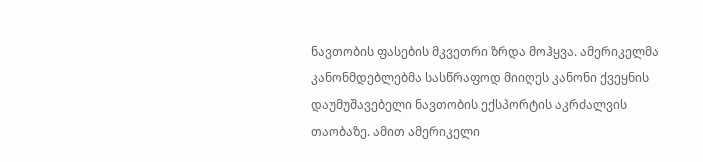ნავთობის ფასების მკვეთრი ზრდა მოჰყვა. ამერიკელმა კანონმდებლებმა სასწრაფოდ მიიღეს კანონი ქვეყნის დაუმუშავებელი ნავთობის ექსპორტის აკრძალვის თაობაზე. ამით ამერიკელი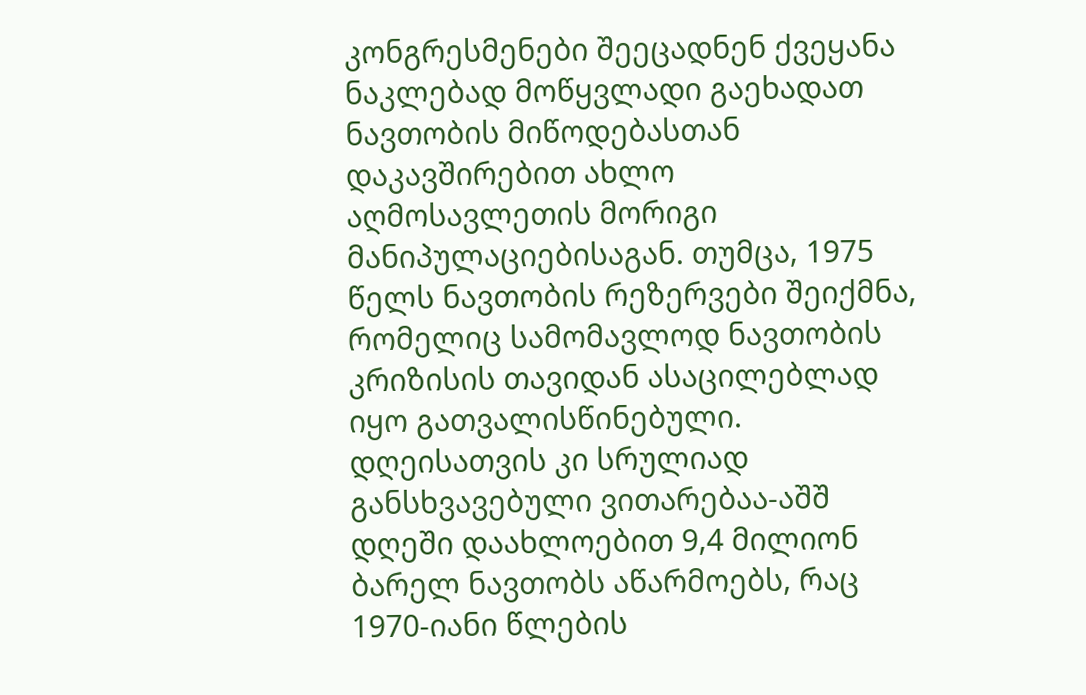კონგრესმენები შეეცადნენ ქვეყანა ნაკლებად მოწყვლადი გაეხადათ ნავთობის მიწოდებასთან დაკავშირებით ახლო აღმოსავლეთის მორიგი მანიპულაციებისაგან. თუმცა, 1975 წელს ნავთობის რეზერვები შეიქმნა, რომელიც სამომავლოდ ნავთობის კრიზისის თავიდან ასაცილებლად იყო გათვალისწინებული. დღეისათვის კი სრულიად განსხვავებული ვითარებაა-აშშ დღეში დაახლოებით 9,4 მილიონ ბარელ ნავთობს აწარმოებს, რაც 1970-იანი წლების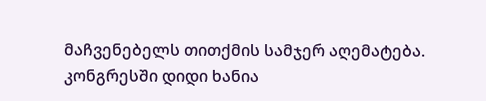მაჩვენებელს თითქმის სამჯერ აღემატება.
კონგრესში დიდი ხანია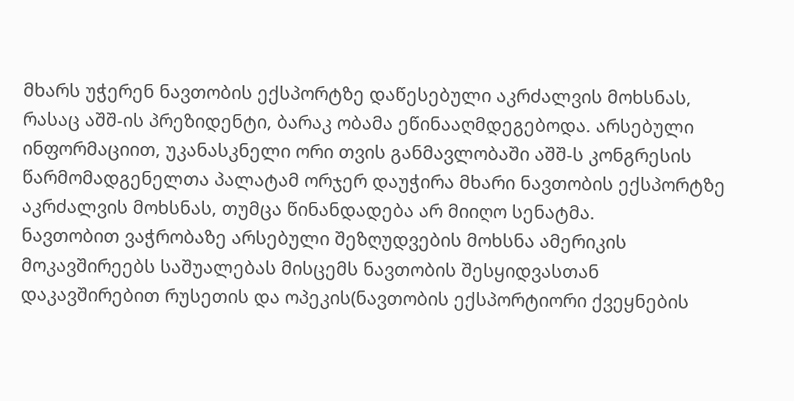მხარს უჭერენ ნავთობის ექსპორტზე დაწესებული აკრძალვის მოხსნას, რასაც აშშ-ის პრეზიდენტი, ბარაკ ობამა ეწინააღმდეგებოდა. არსებული ინფორმაციით, უკანასკნელი ორი თვის განმავლობაში აშშ-ს კონგრესის წარმომადგენელთა პალატამ ორჯერ დაუჭირა მხარი ნავთობის ექსპორტზე აკრძალვის მოხსნას, თუმცა წინანდადება არ მიიღო სენატმა.
ნავთობით ვაჭრობაზე არსებული შეზღუდვების მოხსნა ამერიკის მოკავშირეებს საშუალებას მისცემს ნავთობის შესყიდვასთან დაკავშირებით რუსეთის და ოპეკის(ნავთობის ექსპორტიორი ქვეყნების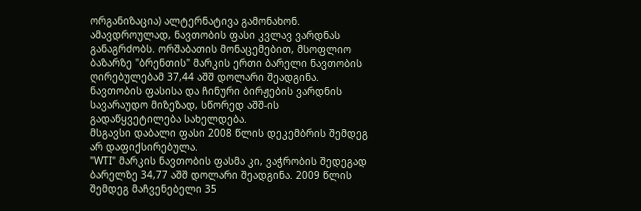ორგანიზაცია) ალტერნატივა გამონახონ.
ამავდროულად, ნავთობის ფასი კვლავ ვარდნას განაგრძობს. ორშაბათის მონაცემებით, მსოფლიო ბაზარზე "ბრენთის" მარკის ერთი ბარელი ნავთობის ღირებულებამ 37,44 აშშ დოლარი შეადგინა. ნავთობის ფასისა და ჩინური ბირჟების ვარდნის სავარაუდო მიზეზად, სწორედ აშშ-ის გადაწყვეტილება სახელდება.
მსგავსი დაბალი ფასი 2008 წლის დეკემბრის შემდეგ არ დაფიქსირებულა.
"WTI" მარკის ნავთობის ფასმა კი, ვაჭრობის შედეგად ბარელზე 34,77 აშშ დოლარი შეადგინა. 2009 წლის შემდეგ მაჩვენებელი 35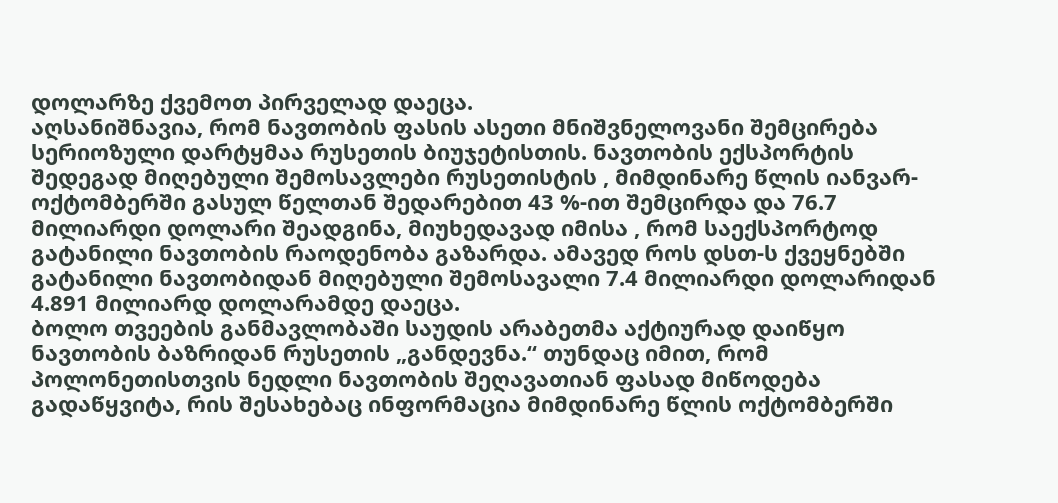დოლარზე ქვემოთ პირველად დაეცა.
აღსანიშნავია, რომ ნავთობის ფასის ასეთი მნიშვნელოვანი შემცირება სერიოზული დარტყმაა რუსეთის ბიუჯეტისთის. ნავთობის ექსპორტის შედეგად მიღებული შემოსავლები რუსეთისტის , მიმდინარე წლის იანვარ-ოქტომბერში გასულ წელთან შედარებით 43 %-ით შემცირდა და 76.7 მილიარდი დოლარი შეადგინა, მიუხედავად იმისა , რომ საექსპორტოდ გატანილი ნავთობის რაოდენობა გაზარდა. ამავედ როს დსთ-ს ქვეყნებში გატანილი ნავთობიდან მიღებული შემოსავალი 7.4 მილიარდი დოლარიდან 4.891 მილიარდ დოლარამდე დაეცა.
ბოლო თვეების განმავლობაში საუდის არაბეთმა აქტიურად დაიწყო ნავთობის ბაზრიდან რუსეთის „განდევნა.“ თუნდაც იმით, რომ პოლონეთისთვის ნედლი ნავთობის შეღავათიან ფასად მიწოდება გადაწყვიტა, რის შესახებაც ინფორმაცია მიმდინარე წლის ოქტომბერში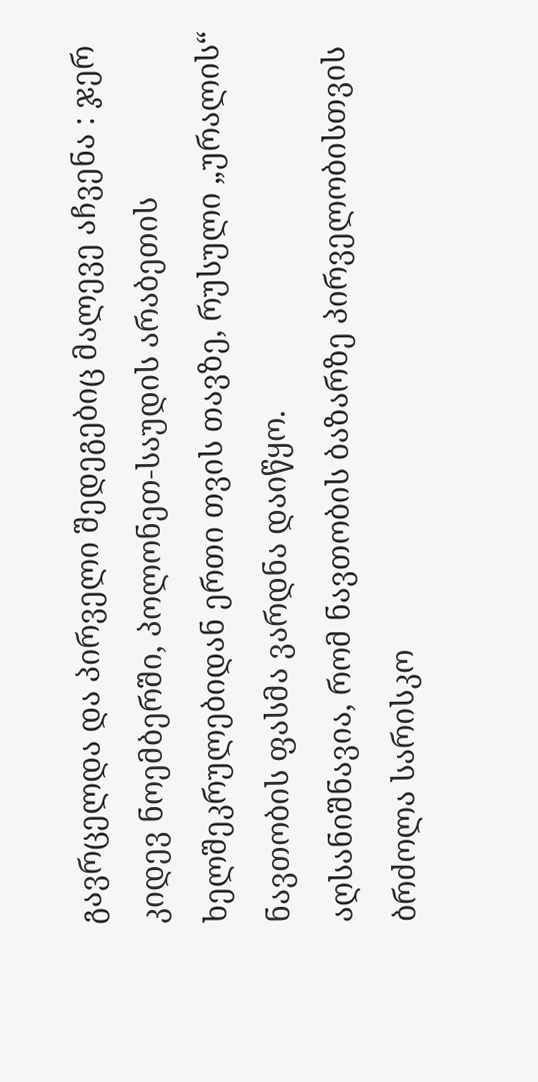გავრცელდა და პირველი შედეგებიც მალევე აჩვენა : ჯერ კიდევ ნოემბერში, პოლონეთ-საუდის არაბეთის ხელშეკრულებიდან ერთი თვის თავზე, რუსული „ურალის“ ნავთობის ფასმა ვარდნა დაიწყო.
აღსანიშნავია, რომ ნავთობის ბაზარზე პირველობისთვის ბრძოლა სარისკო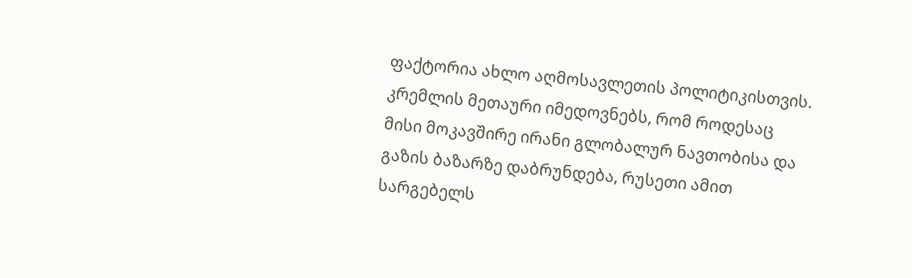ფაქტორია ახლო აღმოსავლეთის პოლიტიკისთვის. კრემლის მეთაური იმედოვნებს, რომ როდესაც მისი მოკავშირე ირანი გლობალურ ნავთობისა და გაზის ბაზარზე დაბრუნდება, რუსეთი ამით სარგებელს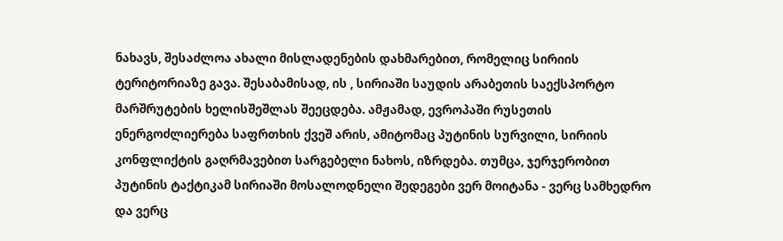ნახავს, შესაძლოა ახალი მისლადენების დახმარებით, რომელიც სირიის ტერიტორიაზე გავა. შესაბამისად, ის , სირიაში საუდის არაბეთის საექსპორტო მარშრუტების ხელისშეშლას შეეცდება. ამჟამად, ევროპაში რუსეთის ენერგოძლიერება საფრთხის ქვეშ არის, ამიტომაც პუტინის სურვილი, სირიის კონფლიქტის გაღრმავებით სარგებელი ნახოს, იზრდება. თუმცა, ჯერჯერობით პუტინის ტაქტიკამ სირიაში მოსალოდნელი შედეგები ვერ მოიტანა - ვერც სამხედრო და ვერც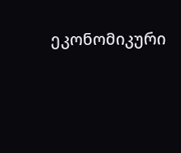ეკონომიკური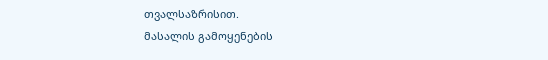თვალსაზრისით.
მასალის გამოყენების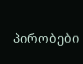პირობები